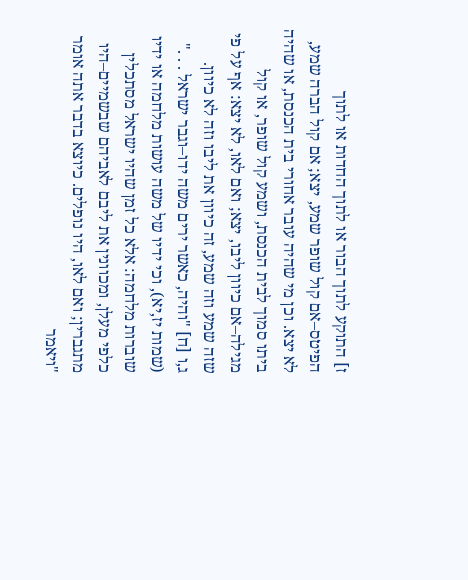ז] התוקע לתוך הבור או לתוך החדות או לתוך הפיטס–אם קול שופר שמע, יצא; אם קול הברה שמע, לא יצא. וכן מי שהיה עובר אחורי בית הכנסת, או שהיה ביתו סמוך לבית הכנסת, ושמע קול שופר, או קול מגילה–אם כיוון ליבו, יצא; ואם לאו, לא יצא: אף על פי שזה שמע וזה שמע, זה כיוון את ליבו וזה לא כיוון.
ג,ו [ח] "והיה, כאשר ירים משה ידו–וגבר ישראל . . ." (שמות יז,יא), וכי ידיו של משה עושות מלחמה או ידיו שוברות מלחמה: אלא כל זמן שהיו ישראל מסתכלין כלפי מעלן, ומכוונין את ליבם לאביהם שבשמיים–היו מתגברין; ואם לאו, היו נופלים. כיוצא בדבר אתה אומר "ויאמר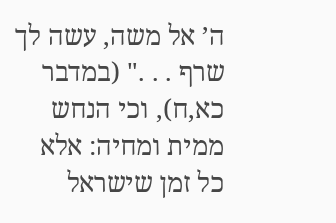ה’ אל משה, עשה לך שרף . . ." (במדבר כא,ח), וכי הנחש ממית ומחיה: אלא כל זמן שישראל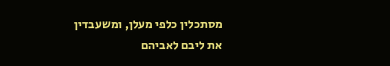מסתכלין כלפי מעלן, ומשעבדין את ליבם לאביהם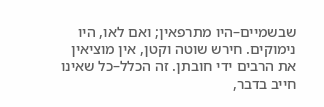שבשמיים–היו מתרפאין; ואם לאו, היו נימוקים. חירש שוטה וקטן, אין מוציאין את הרבים ידי חובתן. זה הכלל–כל שאינו חייב בדבר,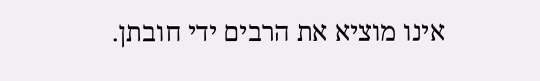אינו מוציא את הרבים ידי חובתן.